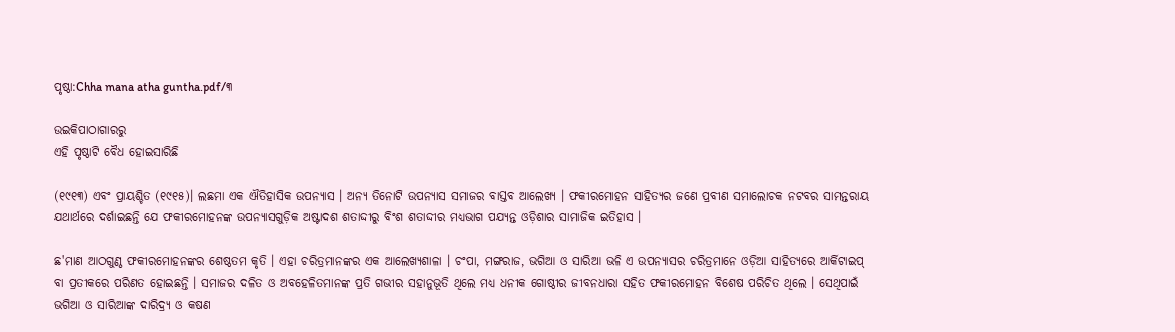ପୃଷ୍ଠା:Chha mana atha guntha.pdf/୩

ଉଇକିପାଠାଗାର‌ରୁ
ଏହି ପୃଷ୍ଠାଟି ବୈଧ ହୋଇସାରିଛି

(୧୯୧୩) ଏବଂ ପ୍ରାୟଶ୍ଚିତ (୧୯୧୫)। ଲଛମା ଏକ ଐତିହାସିକ ଉପନ୍ୟାସ । ଅନ୍ୟ ତିନୋଟି ଉପନ୍ୟାସ ସମାଜର ବାସ୍ତବ ଆଲେଖ୍ୟ । ଫକୀରମୋହନ ସାହିତ୍ୟର ଜଣେ ପ୍ରବୀଣ ସମାଲୋଚକ ନଟବର ସାମନ୍ତରାୟ ଯଥାର୍ଥରେ ଦର୍ଶାଇଛନ୍ତି ଯେ ଫକୀରମୋହନଙ୍କ ଉପନ୍ୟାସଗୁଡ଼ିକ ଅଷ୍ଟାଦଶ ଶତାଦ୍ଦୀରୁ ବିଂଶ ଶତାଦ୍ଦୀର ମଧ୍ୟଭାଗ ପଯ୍ୟନ୍ତ ଓଡ଼ିଶାର ସାମାଜିକ ଇତିହାସ ।

ଛ'ମାଣ ଆଠଗୁଣ୍ଠ ଫକୀରମୋହନଙ୍କର ଶେଷ୍ଠତମ କୃତି । ଏହା ଚରିତ୍ରମାନଙ୍କର ଏକ ଆଲେଖ୍ୟଶାଳା । ଚଂପା, ମଙ୍ଗରାଜ, ଭଗିଆ ଓ ସାରିଆ ଭଳି ଏ ଉପନ୍ୟାସର ଚରିତ୍ରମାନେ ଓଡ଼ିଆ ସାହିତ୍ୟରେ ଆର୍କିଟାଇପ୍ ବା ପ୍ରତୀକରେ ପରିଣତ ହୋଇଛନ୍ତି । ସମାଜର ଦଳିତ ଓ ଅବହେଳିତମାନଙ୍କ ପ୍ରତି ଗଭୀର ସହାନୁଭୂତି ଥିଲେ ମଧ୍ୟ ଧନୀକ ଗୋଷ୍ଠୀର ଜୀବନଧାରା ସହିତ ଫକୀରମୋହନ ବିଶେଷ ପରିଚିତ ଥିଲେ । ସେଥିପାଇଁ ଭଗିଆ ଓ ସାରିଆଙ୍କ ଦାରିଦ୍ର୍ୟ ଓ କଷଣ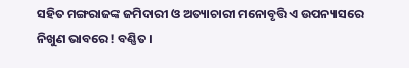ସହିତ ମଙ୍ଗରାଜଙ୍କ ଜମିଦାରୀ ଓ ଅତ୍ୟାଚାରୀ ମନୋବୃତ୍ତି ଏ ଉପନ୍ୟାସରେ ନିଖୁଣ ଭାବରେ ! ବଣ୍ଣିତ ।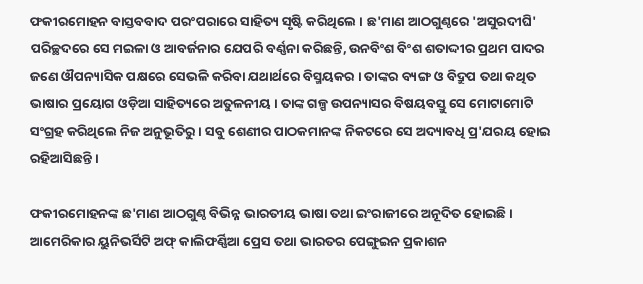ଫକୀରମୋହନ ବାସ୍ତବବାଦ ପରଂପରାରେ ସାହିତ୍ୟ ସୃଷ୍ଟି କରିଥିଲେ । ଛ'ମାଣ ଆଠଗୁଣ୍ଠରେ 'ଅସୁରଦୀଘି' ପରିଚ୍ଛଦରେ ସେ ମଇଳା ଓ ଆବର୍ଜନାର ଯେପରି ବର୍ଣ୍ଣନା କରିଛନ୍ତି, ଉନବିଂଶ ବିଂଶ ଶତାଦ୍ଦୀର ପ୍ରଥମ ପାଦର ଜଣେ ଔପନ୍ୟାସିକ ପକ୍ଷରେ ସେଭଳି କରିବା ଯଥାର୍ଥରେ ବିସ୍ମୟକର । ତାଙ୍କର ବ୍ୟଙ୍ଗ ଓ ବିଦ୍ରୁପ ତଥା କଥିତ ଭାଷାର ପ୍ରୟୋଗ ଓଡ଼ିଆ ସାହିତ୍ୟରେ ଅତୁଳନୀୟ । ତାଙ୍କ ଗଳ୍ପ ଉପନ୍ୟାସର ବିଷୟବସ୍ତୁ ସେ ମୋଟାମୋଟି ସଂଗ୍ରହ କରିଥିଲେ ନିଜ ଅନୁଭୂତିରୁ । ସବୁ ଶେଣୀର ପାଠକମାନଙ୍କ ନିକଟରେ ସେ ଅଦ୍ୟାବଧି ପ୍ର'ଯରୟ ହୋଇ ରହିଆସିଛନ୍ତି ।

ଫକୀରମୋହନଙ୍କ ଛ'ମାଣ ଆଠଗୁଣ୍ଠ ବିଭିନ୍ନ ଭାରତୀୟ ଭାଷା ତଥା ଇଂରାଜୀରେ ଅନୂଦିତ ହୋଇଛି । ଆମେରିକାର ୟୁନିଭର୍ସିଟି ଅଫ୍ କାଲିଫର୍ଣ୍ଣିଆ ପ୍ରେସ ତଥା ଭାରତର ପେଙ୍ଗୁଇନ ପ୍ରକାଶନ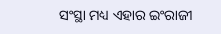ସଂସ୍ଥା ମଧ୍ୟ ଏହାର ଇଂରାଜୀ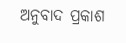ଅନୁବାଦ ପ୍ରକାଶ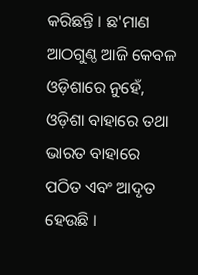କରିଛନ୍ତି । ଛ'ମାଣ ଆଠଗୁଣ୍ଠ ଆଜି କେବଳ ଓଡ଼ିଶାରେ ନୁହେଁ, ଓଡ଼ିଶା ବାହାରେ ତଥା ଭାରତ ବାହାରେ ପଠିତ ଏବଂ ଆଦୃତ ହେଉଛି ।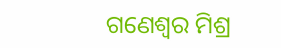ଗଣେଶ୍ୱର ମିଶ୍ର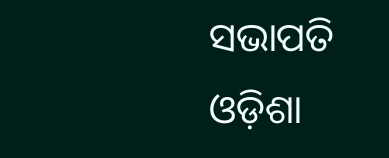ସଭାପତି
ଓଡ଼ିଶା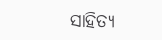ସାହିତ୍ୟ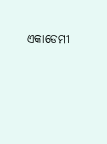ଏକାଡେମୀ